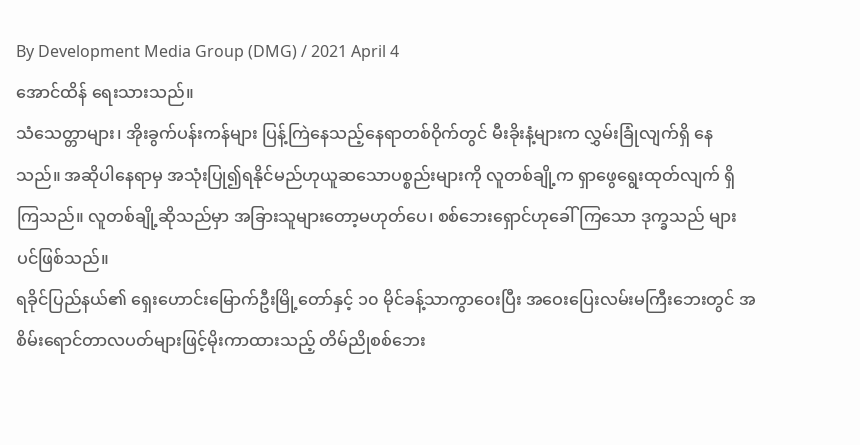By Development Media Group (DMG) / 2021 April 4
အောင်ထိန် ရေးသားသည်။
သံသေတ္တာများ၊ အိုးခွက်ပန်းကန်များ ပြန့်ကြဲနေသည့်နေရာတစ်ဝိုက်တွင် မီးခိုးနံ့များက လွှမ်းခြုံလျက်ရှိ နေသည်။ အဆိုပါနေရာမှ အသုံးပြု၍ရနိုင်မည်ဟုယူဆသောပစ္စည်းများကို လူတစ်ချို့က ရှာဖွေရွေးထုတ်လျက် ရှိကြသည်။ လူတစ်ချို့ဆိုသည်မှာ အခြားသူများတော့မဟုတ်ပေ၊ စစ်ဘေးရှောင်ဟုခေါ်ကြသော ဒုက္ခသည် များပင်ဖြစ်သည်။
ရခိုင်ပြည်နယ်၏ ရှေးဟောင်းမြောက်ဦးမြို့တော်နှင့် ၁၀ မိုင်ခန့်သာကွာဝေးပြီး အဝေးပြေးလမ်းမကြီးဘေးတွင် အစိမ်းရောင်တာလပတ်များဖြင့်မိုးကာထားသည့် တိမ်ညိုစစ်ဘေး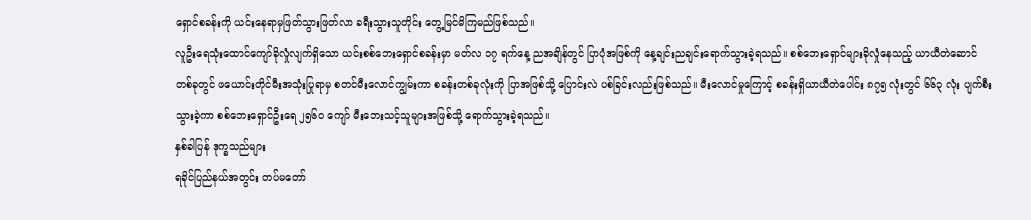ရှောင်စခန်းကို ယင်းနေရာမှဖြတ်သွားဖြတ်လာ ခရီးသွားသူတိုင်း တွေ့မြင်မိကြမည်ဖြစ်သည်။
လူဦးရေသုံးထောင်ကျော်ခိုလှုံလျက်ရှိသော ယင်းစစ်ဘေးရှောင်စခန်းမှာ မတ်လ ၁၇ ရက်နေ့ ညအချိန်တွင် ပြာပုံအဖြစ်ကို နေ့ချင်းညချင်းရောက်သွားခဲ့ရသည်။ စစ်ဘေးရှောင်များခိုလှုံနေသည့် ယာယီတဲဆောင် တစ်ခုတွင် ဖယောင်းတိုင်မီးအသုံးပြုရာမှ စတင်မီးလောင်ကျွမ်းကာ စခန်းတစ်ခုလုံးကို ပြာအဖြစ်သို့ ပြောင်းလဲ ပစ်ခြင်းလည်းဖြစ်သည်။ မီးလောင်မှုကြောင့် စခန်းရှိယာယီတဲပေါင်း ၈၇၅ လုံးတွင် ၆၆၃ လုံး ပျက်စီးသွားခဲ့ကာ စစ်ဘေးရှောင်ဦးရေ ၂၅၆၀ ကျော် မီးဘေးသင့်သူများအဖြစ်သို့ ရောက်သွားခဲ့ရသည်။
နှစ်ခါပြန် ဒုက္ခသည်များ
ရခိုင်ပြည်နယ်အတွင်း တပ်မတော်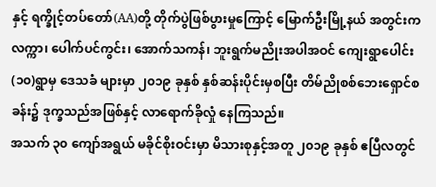နှင့် ရက္ခိုင့်တပ်တော်(AA)တို့ တိုက်ပွဲဖြစ်ပွားမှုကြောင့် မြောက်ဦးမြို့နယ် အတွင်းက လက္ကာ၊ ပေါက်ပင်ကွင်း၊ အောက်သကန်၊ ဘူးရွက်မညိုးအပါအဝင် ကျေးရွာပေါင်း (၁၀)ရွာမှ ဒေသခံ များမှာ ၂၀၁၉ ခုနှစ် နှစ်ဆန်းပိုင်းမှစပြီး တိမ်ညိုစစ်ဘေးရှောင်စခန်း၌ ဒုက္ခသည်အဖြစ်နှင့် လာရောက်ခိုလှုံ နေကြသည်။
အသက် ၃၀ ကျော်အရွယ် မခိုင်စိုးဝင်းမှာ မိသားစုနှင့်အတူ ၂၀၁၉ ခုနှစ် ဧပြီလတွင်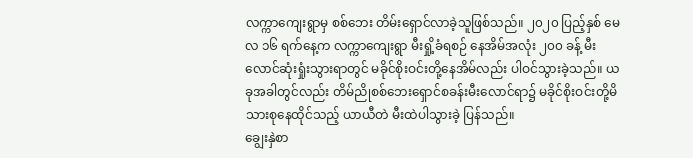လက္ကာကျေးရွာမှ စစ်ဘေး တိမ်းရှောင်လာခဲ့သူဖြစ်သည်။ ၂၀၂၀ ပြည့်နှစ် မေလ ၁၆ ရက်နေ့က လက္ကာကျေးရွာ မီးရှို့ခံရစဉ် နေအိမ်အလုံး ၂၀၀ ခန့် မီးလောင်ဆုံးရှုံးသွားရာတွင် မခိုင်စိုးဝင်းတို့နေအိမ်လည်း ပါဝင်သွားခဲ့သည်။ ယခုအခါတွင်လည်း တိမ်ညိုစစ်ဘေးရှောင်စခန်းမီးလောင်ရာ၌ မခိုင်စိုးဝင်းတို့မိသားစုနေထိုင်သည့် ယာယီတဲ မီးထဲပါသွားခဲ့ ပြန်သည်။
ချွေးနှဲစာ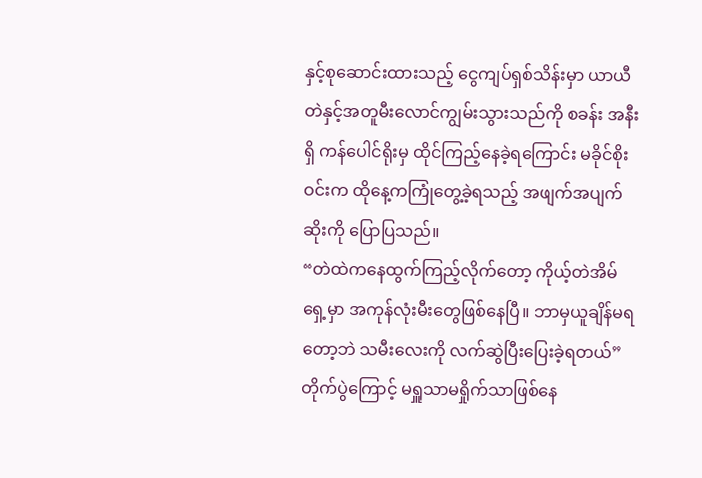နှင့်စုဆောင်းထားသည့် ငွေကျပ်ရှစ်သိန်းမှာ ယာယီတဲနှင့်အတူမီးလောင်ကျွမ်းသွားသည်ကို စခန်း အနီးရှိ ကန်ပေါင်ရိုးမှ ထိုင်ကြည့်နေခဲ့ရကြောင်း မခိုင်စိုးဝင်းက ထိုနေ့ကကြုံတွေ့ခဲ့ရသည့် အဖျက်အပျက်ဆိုးကို ပြောပြသည်။
“တဲထဲကနေထွက်ကြည့်လိုက်တော့ ကိုယ့်တဲအိမ်ရှေ့မှာ အကုန်လုံးမီးတွေဖြစ်နေပြီ။ ဘာမှယူချိန်မရတော့ဘဲ သမီးလေးကို လက်ဆွဲပြီးပြေးခဲ့ရတယ်”
တိုက်ပွဲကြောင့် မရှူသာမရှိုက်သာဖြစ်နေ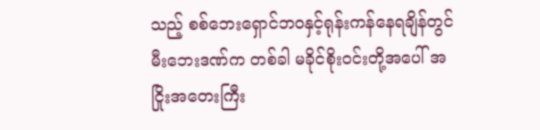သည့် စစ်ဘေးရှောင်ဘဝနှင့်ရုန်းကန်နေရချိန်တွင် မီးဘေးဒဏ်က တစ်ခါ မခိုင်စိုးဝင်းတို့အပေါ် အငြိုးအတေးကြီး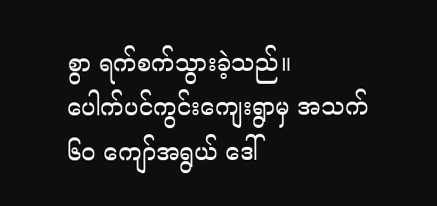စွာ ရက်စက်သွားခဲ့သည်။
ပေါက်ပင်ကွင်းကျေးရွာမှ အသက် ၆၀ ကျော်အရွယ် ဒေါ်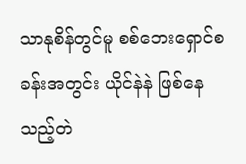သာနုစိန်တွင်မူ စစ်ဘေးရှောင်စခန်းအတွင်း ယိုင်နဲနဲ ဖြစ်နေသည့်တဲ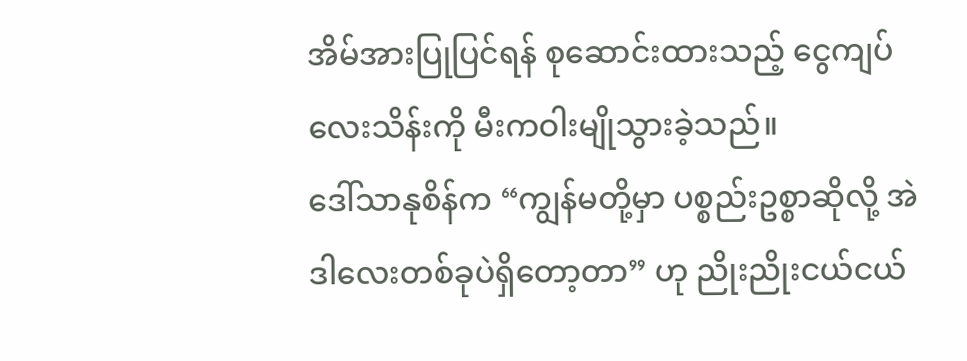အိမ်အားပြုပြင်ရန် စုဆောင်းထားသည့် ငွေကျပ်လေးသိန်းကို မီးကဝါးမျိုသွားခဲ့သည်။
ဒေါ်သာနုစိန်က “ကျွန်မတို့မှာ ပစ္စည်းဥစ္စာဆိုလို့ အဲဒါလေးတစ်ခုပဲရှိတော့တာ” ဟု ညိုးညိုးငယ်ငယ်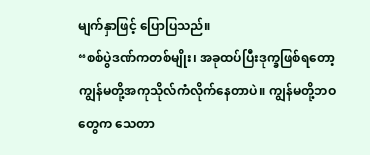မျက်နှာဖြင့် ပြောပြသည်။
“စစ်ပွဲဒဏ်ကတစ်မျိုး၊ အခုထပ်ပြီးဒုက္ခဖြစ်ရတော့ ကျွန်မတို့အကုသိုလ်ကံလိုက်နေတာပဲ။ ကျွန်မတို့ဘဝတွေက သေတာ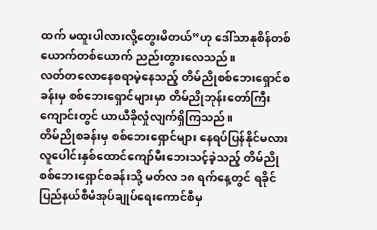ထက် မထူးပါလားလို့တွေးမိတယ်”ဟု ဒေါ်သာနုစိန်တစ်ယောက်တစ်ယောက် ညည်းတွားလေသည်။
လတ်တလောနေစရာမဲ့နေသည့် တိမ်ညိုစစ်ဘေးရှောင်စခန်းမှ စစ်ဘေးရှောင်များမှာ တိမ်ညိုဘုန်းတော်ကြီး ကျောင်းတွင် ယာယီခိုလှုံလျက်ရှိကြသည်။
တိမ်ညိုစခန်းမှ စစ်ဘေးရှောင်များ နေရပ်ပြန်နိုင်မလား
လူပေါင်းနှစ်ထောင်ကျော်မီးဘေးသင့်ခဲ့သည့် တိမ်ညိုစစ်ဘေးရှောင်စခန်းသို့ မတ်လ ၁၈ ရက်နေ့တွင် ရခိုင်ပြည်နယ်စီမံအုပ်ချုပ်ရေးကောင်စီမှ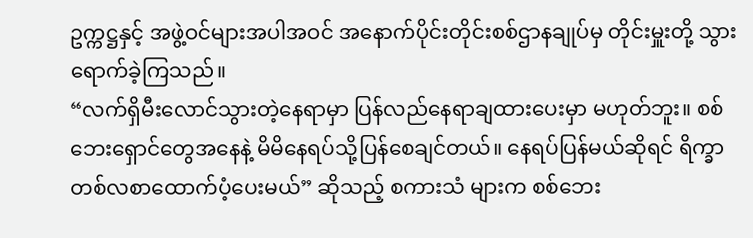ဥက္ကဋ္ဌနှင့် အဖွဲ့ဝင်များအပါအဝင် အနောက်ပိုင်းတိုင်းစစ်ဌာနချုပ်မှ တိုင်းမှူးတို့ သွားရောက်ခဲ့ကြသည်။
“လက်ရှိမီးလောင်သွားတဲ့နေရာမှာ ပြန်လည်နေရာချထားပေးမှာ မဟုတ်ဘူး။ စစ်ဘေးရှောင်တွေအနေနဲ့ မိမိနေရပ်သို့ပြန်စေချင်တယ်။ နေရပ်ပြန်မယ်ဆိုရင် ရိက္ခာတစ်လစာထောက်ပံ့ပေးမယ်” ဆိုသည့် စကားသံ များက စစ်ဘေး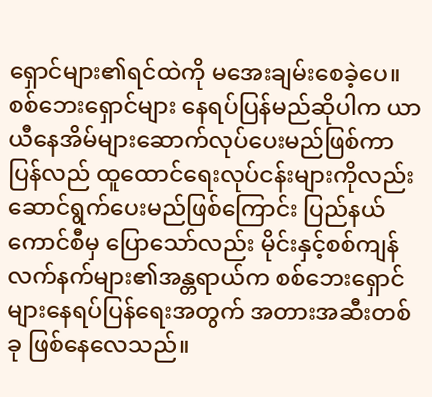ရှောင်များ၏ရင်ထဲကို မအေးချမ်းစေခဲ့ပေ။
စစ်ဘေးရှောင်များ နေရပ်ပြန်မည်ဆိုပါက ယာယီနေအိမ်များဆောက်လုပ်ပေးမည်ဖြစ်ကာ ပြန်လည် ထူထောင်ရေးလုပ်ငန်းများကိုလည်း ဆောင်ရွက်ပေးမည်ဖြစ်ကြောင်း ပြည်နယ်ကောင်စီမှ ပြောသော်လည်း မိုင်းနှင့်စစ်ကျန်လက်နက်များ၏အန္တရာယ်က စစ်ဘေးရှောင်များနေရပ်ပြန်ရေးအတွက် အတားအဆီးတစ်ခု ဖြစ်နေလေသည်။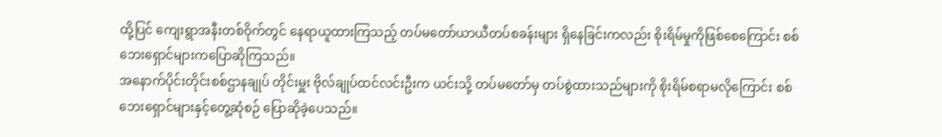ထို့ပြင် ကျေးရွာအနီးတစ်ဝိုက်တွင် နေရာယူထားကြသည့် တပ်မတော်ယာယီတပ်စခန်းများ ရှိနေခြင်းကလည်း စိုးရိမ်မှုကိုဖြစ်စေကြောင်း စစ်ဘေးရှောင်များကပြောဆိုကြသည်။
အနောက်ပိုင်းတိုင်းစစ်ဌာနချုပ် တိုင်းမှူး ဗိုလ်ချုပ်ထင်လင်းဦးက ယင်းသို့ တပ်မတော်မှ တပ်စွဲထားသည်များကို စိုးရိမ်စရာမလိုကြောင်း စစ်ဘေးရှောင်များနှင့်တွေ့ဆုံစဉ် ပြောဆိုခဲ့ပေသည်။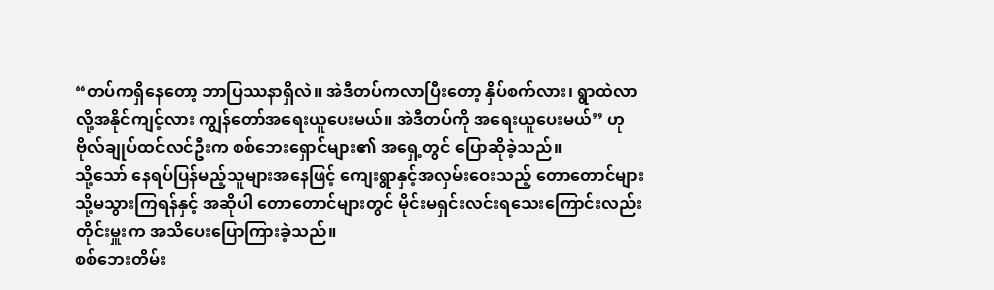“တပ်ကရှိနေတော့ ဘာပြဿနာရှိလဲ။ အဲဒီတပ်ကလာပြီးတော့ နှိပ်စက်လား၊ ရွာထဲလာလို့အနိုင်ကျင့်လား ကျွန်တော်အရေးယူပေးမယ်။ အဲဒီတပ်ကို အရေးယူပေးမယ်” ဟု ဗိုလ်ချုပ်ထင်လင်ဦးက စစ်ဘေးရှောင်များ၏ အရှေ့တွင် ပြောဆိုခဲ့သည်။
သို့သော် နေရပ်ပြန်မည့်သူများအနေဖြင့် ကျေးရွာနှင့်အလှမ်းဝေးသည့် တောတောင်များသို့မသွားကြရန်နှင့် အဆိုပါ တောတောင်များတွင် မိုင်းမရှင်းလင်းရသေးကြောင်းလည်း တိုင်းမှူးက အသိပေးပြောကြားခဲ့သည်။
စစ်ဘေးတိမ်း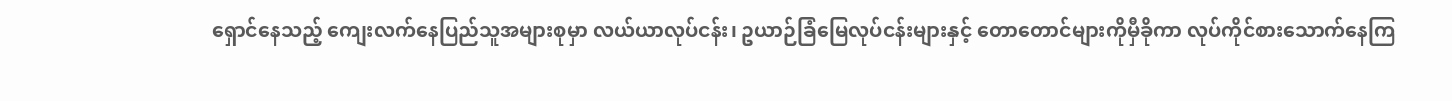ရှောင်နေသည့် ကျေးလက်နေပြည်သူအများစုမှာ လယ်ယာလုပ်ငန်း၊ ဥယာဉ်ခြံမြေလုပ်ငန်းများနှင့် တောတောင်များကိုမှီခိုကာ လုပ်ကိုင်စားသောက်နေကြ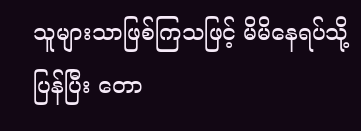သူများသာဖြစ်ကြသဖြင့် မိမိနေရပ်သို့ပြန်ပြီး တော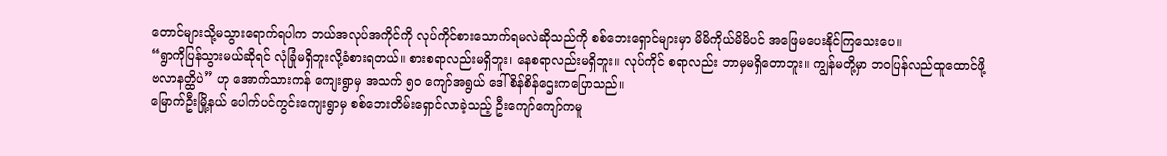တောင်များသို့မသွားရောက်ရပါက ဘယ်အလုပ်အကိုင်ကို လုပ်ကိုင်စားသောက်ရမလဲဆိုသည်ကို စစ်ဘေးရှောင်များမှာ မိမိကိုယ်မိမိပင် အဖြေမပေးနိုင်ကြသေးပေ။
“ရွာကိုပြန်သွားမယ်ဆိုရင် လုံခြုံမရှိဘူးလို့ခံစားရတယ်။ စားစရာလည်းမရှိဘူး၊ နေစရာလည်းမရှိဘူး။ လုပ်ကိုင် စရာလည်း ဘာမှမရှိတောဘူး။ ကျွန်မတို့မှာ ဘဝပြန်လည်ထူထောင်ဖို့ ဗလာနတ္ထိပဲ” ဟု အောက်သားကန် ကျေးရွာမှ အသက် ၅၀ ကျော်အရွယ် ဒေါ်စိန်စိန်ဌေးကပြောသည်။
မြောက်ဦးမြို့နယ် ပေါက်ပင်ကွင်းကျေးရွာမှ စစ်ဘေးတိမ်းရှောင်လာခဲ့သည့် ဦးကျော်ကျော်ကမူ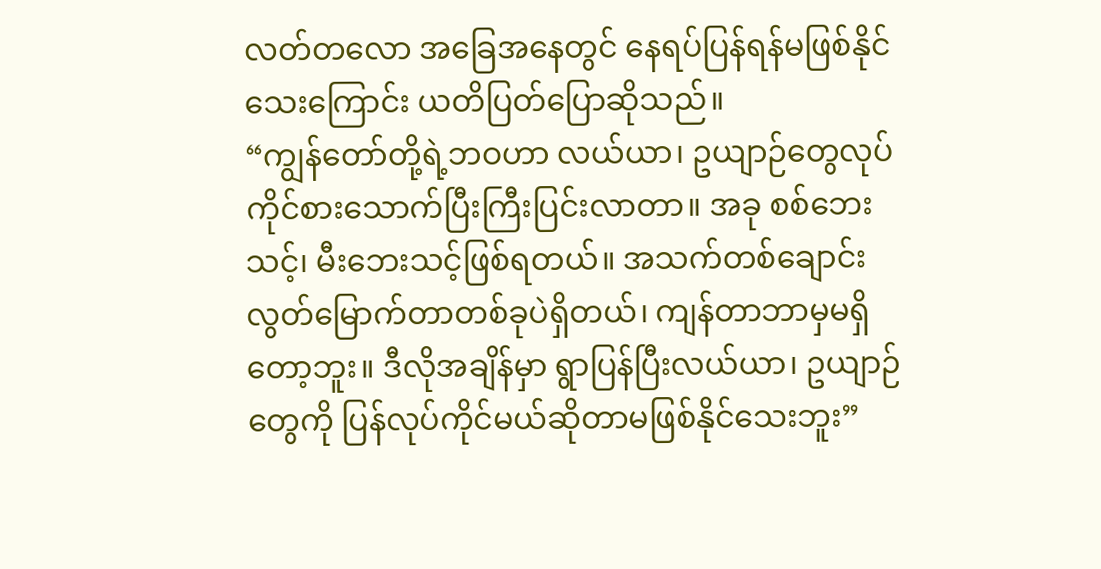လတ်တလော အခြေအနေတွင် နေရပ်ပြန်ရန်မဖြစ်နိုင်သေးကြောင်း ယတိပြတ်ပြောဆိုသည်။
“ကျွန်တော်တို့ရဲ့ဘဝဟာ လယ်ယာ၊ ဥယျာဉ်တွေလုပ်ကိုင်စားသောက်ပြီးကြီးပြင်းလာတာ။ အခု စစ်ဘေးသင့်၊ မီးဘေးသင့်ဖြစ်ရတယ်။ အသက်တစ်ချောင်း လွတ်မြောက်တာတစ်ခုပဲရှိတယ်၊ ကျန်တာဘာမှမရှိတော့ဘူး။ ဒီလိုအချိန်မှာ ရွာပြန်ပြီးလယ်ယာ၊ ဥယျာဉ်တွေကို ပြန်လုပ်ကိုင်မယ်ဆိုတာမဖြစ်နိုင်သေးဘူး”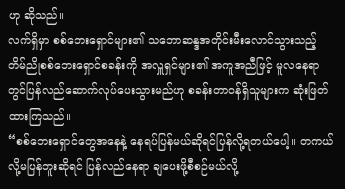ဟု ဆိုသည်။
လက်ရှိမှာ စစ်ဘေးရှောင်များ၏ သဘောဆန္ဒအတိုင်းမီးလောင်သွားသည့် တိမ်ညိုစစ်ဘေးရှောင်စခန်းကို အလှူရှင်များ၏ အကူအညီဖြင့် မူလနေရာတွင်ပြန်လည်ဆောက်လုပ်ပေးသွားမည်ဟု စခန်းတာဝန်ရှိသူများက ဆုံးဖြတ်ထားကြသည်။
“စစ်ဘေးရှောင်တွေအနေနဲ့ နေရပ်ပြန်မယ်ဆိုရင်ပြန်လို့ရတယ်ပေါ့။ တကယ်လို့မပြန်ဘူးဆိုရင် ပြန်လည်နေရာ ချပေးဖို့စီစဉ်မယ်လို့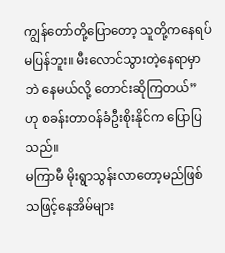ကျွန်တော်တို့ပြောတော့ သူတို့ကနေရပ်မပြန်ဘူး။ မီးလောင်သွားတဲ့နေရာမှာဘဲ နေမယ်လို့ တောင်းဆိုကြတယ်” ဟု စခန်းတာဝန်ခံဦးစိုးနိုင်က ပြောပြသည်။
မကြာမီ မိုးရွာသွန်းလာတော့မည်ဖြစ်သဖြင့်နေအိမ်များ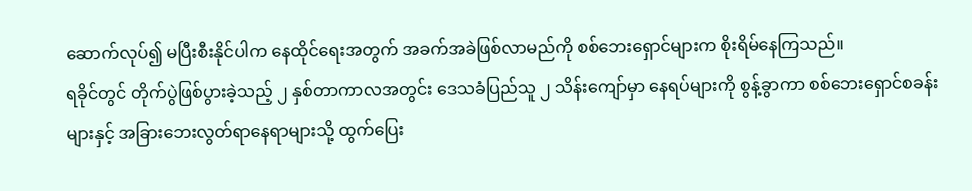ဆောက်လုပ်၍ မပြီးစီးနိုင်ပါက နေထိုင်ရေးအတွက် အခက်အခဲဖြစ်လာမည်ကို စစ်ဘေးရှောင်များက စိုးရိမ်နေကြသည်။
ရခိုင်တွင် တိုက်ပွဲဖြစ်ပွားခဲ့သည့် ၂ နှစ်တာကာလအတွင်း ဒေသခံပြည်သူ ၂ သိန်းကျော်မှာ နေရပ်များကို စွန့်ခွာကာ စစ်ဘေးရှောင်စခန်းများနှင့် အခြားဘေးလွတ်ရာနေရာများသို့ ထွက်ပြေး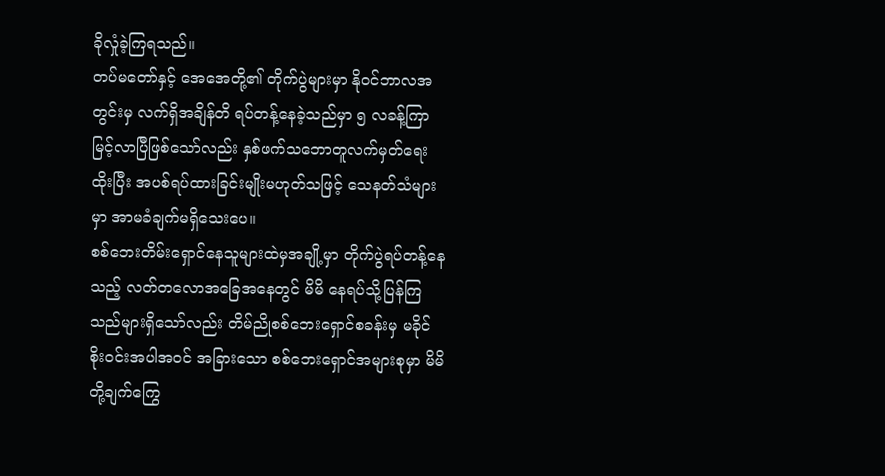ခိုလှုံခဲ့ကြရသည်။
တပ်မတော်နှင့် အေအေတို့၏ တိုက်ပွဲများမှာ နိုဝင်ဘာလအတွင်းမှ လက်ရှိအချိန်တိ ရပ်တန့်နေခဲ့သည်မှာ ၅ လခန့်ကြာမြင့်လာပြီဖြစ်သော်လည်း နှစ်ဖက်သဘောတူလက်မှတ်ရေးထိုးပြီး အပစ်ရပ်ထားခြင်းမျိုးမဟုတ်သဖြင့် သေနတ်သံများမှာ အာမခံချက်မရှိသေးပေ။
စစ်ဘေးတိမ်းရှောင်နေသူများထဲမှအချို့မှာ တိုက်ပွဲရပ်တန့်နေသည့် လတ်တလောအခြေအနေတွင် မိမိ နေရပ်သို့ပြန်ကြသည်များရှိသော်လည်း တိမ်ညိုစစ်ဘေးရှောင်စခန်းမှ မခိုင်စိုးဝင်းအပါအဝင် အခြားသော စစ်ဘေးရှောင်အများစုမှာ မိမိတို့ချက်ကြွေ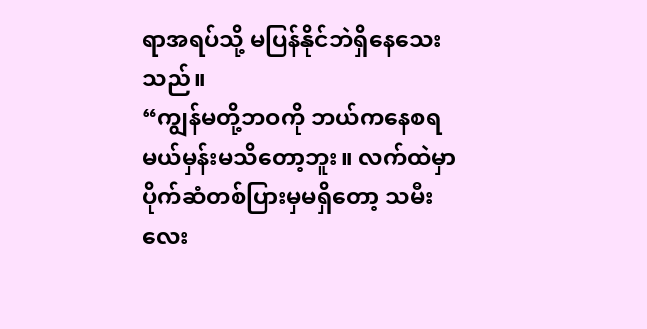ရာအရပ်သို့ မပြန်နိုင်ဘဲရှိနေသေးသည်။
“ကျွန်မတို့ဘဝကို ဘယ်ကနေစရမယ်မှန်းမသိတော့ဘူး။ လက်ထဲမှာ ပိုက်ဆံတစ်ပြားမှမရှိတော့ သမီးလေး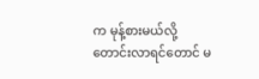က မုန့်စားမယ်လို့တောင်းလာရင်တောင် မ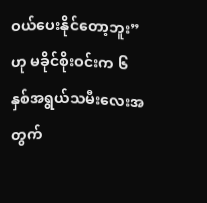ဝယ်ပေးနိုင်တော့ဘူး” ဟု မခိုင်စိုးဝင်းက ၆ နှစ်အရွယ်သမီးလေးအတွက်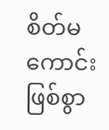စိတ်မကောင်းဖြစ်စွာ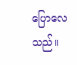ပြောလေသည်။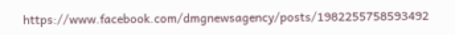https://www.facebook.com/dmgnewsagency/posts/1982255758593492